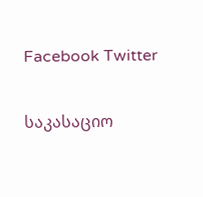Facebook Twitter

საკასაციო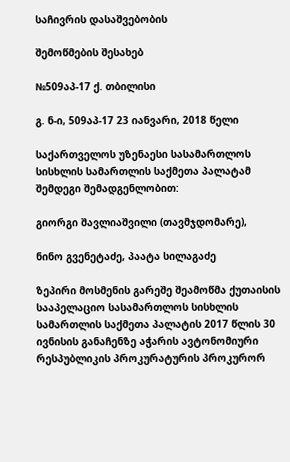საჩივრის დასაშვებობის

შემოწმების შესახებ

№509აპ-17 ქ. თბილისი

გ. ნ-ი, 509აპ-17 23 იანვარი, 2018 წელი

საქართველოს უზენაესი სასამართლოს სისხლის სამართლის საქმეთა პალატამ შემდეგი შემადგენლობით:

გიორგი შავლიაშვილი (თავმჯდომარე),

ნინო გვენეტაძე, პაატა სილაგაძე

ზეპირი მოსმენის გარეშე შეამოწმა ქუთაისის სააპელაციო სასამართლოს სისხლის სამართლის საქმეთა პალატის 2017 წლის 30 ივნისის განაჩენზე აჭარის ავტონომიური რესპუბლიკის პროკურატურის პროკურორ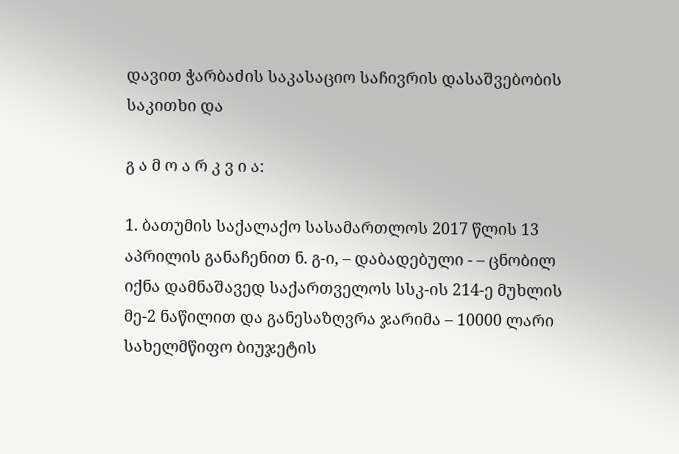დავით ჭარბაძის საკასაციო საჩივრის დასაშვებობის საკითხი და

გ ა მ ო ა რ კ ვ ი ა:

1. ბათუმის საქალაქო სასამართლოს 2017 წლის 13 აპრილის განაჩენით ნ. გ-ი, – დაბადებული - – ცნობილ იქნა დამნაშავედ საქართველოს სსკ-ის 214-ე მუხლის მე-2 ნაწილით და განესაზღვრა ჯარიმა – 10000 ლარი სახელმწიფო ბიუჯეტის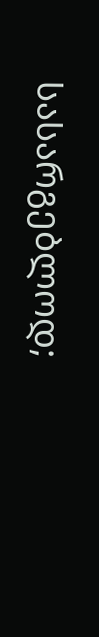სასარგებლოდ;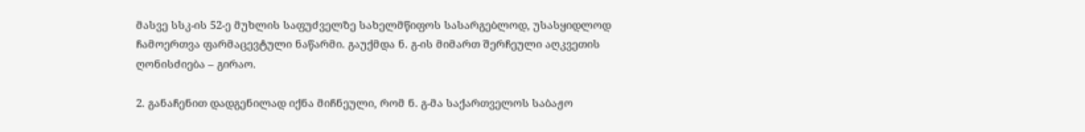მასვე სსკ-ის 52-ე მუხლის საფუძველზე სახელმწიფოს სასარგებლოდ, უსასყიდლოდ ჩამოერთვა ფარმაცევტული ნაწარმი. გაუქმდა ნ. გ-ის მიმართ შერჩეული აღკვეთის ღონისძიება – გირაო.

2. განაჩენით დადგენილად იქნა მიჩნეული, რომ ნ. გ-მა საქართველოს საბაჟო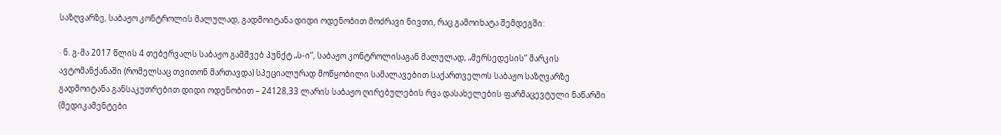საზღვარზე, საბაჟო კონტროლის მალულად, გადმოიტანა დიდი ოდენობით მოძრავი ნივთი, რაც გამოიხატა შემდეგში:

· ნ. გ-მა 2017 წლის 4 თებერვალს საბაჟო გამშვებ პუნქტ „ს-ი“, საბაჟო კონტროლისაგან მალულად, „მერსედესის“ მარკის ავტომანქანაში (რომელსაც თვითონ მართავდა) სპეციალურად მოწყობილი სამალავებით საქართველოს საბაჟო საზღვარზე გადმოიტანა განსაკუთრებით დიდი ოდენობით – 24128,33 ლარის საბაჟო ღირებულების რვა დასახელების ფარმაცევტული ნაწარმი (მედიკამენტები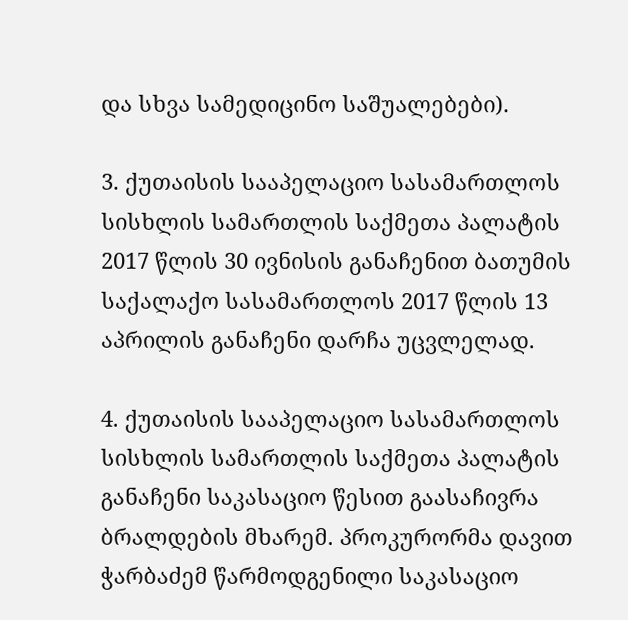და სხვა სამედიცინო საშუალებები).

3. ქუთაისის სააპელაციო სასამართლოს სისხლის სამართლის საქმეთა პალატის 2017 წლის 30 ივნისის განაჩენით ბათუმის საქალაქო სასამართლოს 2017 წლის 13 აპრილის განაჩენი დარჩა უცვლელად.

4. ქუთაისის სააპელაციო სასამართლოს სისხლის სამართლის საქმეთა პალატის განაჩენი საკასაციო წესით გაასაჩივრა ბრალდების მხარემ. პროკურორმა დავით ჭარბაძემ წარმოდგენილი საკასაციო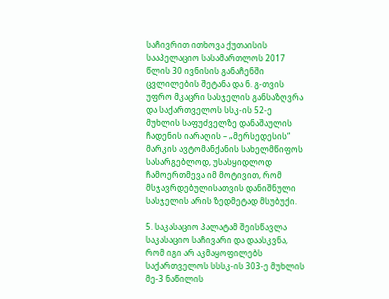საჩივრით ითხოვა ქუთაისის სააპელაციო სასამართლოს 2017 წლის 30 ივნისის განაჩენში ცვლილების შეტანა და ნ. გ-თვის უფრო მკაცრი სასჯელის განსაზღვრა და საქართველოს სსკ-ის 52-ე მუხლის საფუძველზე დანაშაულის ჩადენის იარაღის – „მერსედესის“ მარკის ავტომანქანის სახელმწიფოს სასარგებლოდ, უსასყიდლოდ ჩამოერთმევა იმ მოტივით, რომ მსჯავრდებულისათვის დანიშნული სასჯელის არის ზედმეტად მსუბუქი.

5. საკასაციო პალატამ შეისწავლა საკასაციო საჩივარი და დაასკვნა, რომ იგი არ აკმაყოფილებს საქართველოს სსსკ-ის 303-ე მუხლის მე-3 ნაწილის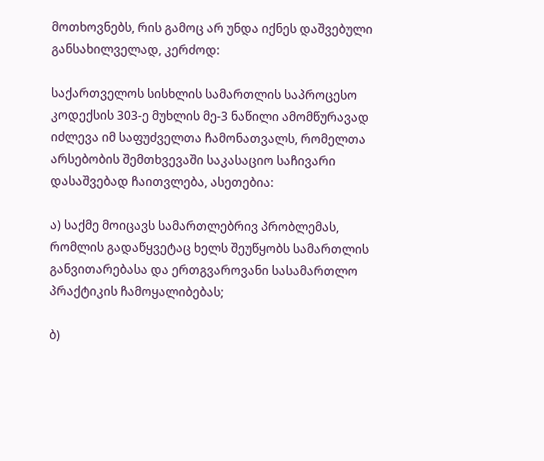მოთხოვნებს, რის გამოც არ უნდა იქნეს დაშვებული განსახილველად, კერძოდ:

საქართველოს სისხლის სამართლის საპროცესო კოდექსის 303-ე მუხლის მე-3 ნაწილი ამომწურავად იძლევა იმ საფუძველთა ჩამონათვალს, რომელთა არსებობის შემთხვევაში საკასაციო საჩივარი დასაშვებად ჩაითვლება, ასეთებია:

ა) საქმე მოიცავს სამართლებრივ პრობლემას, რომლის გადაწყვეტაც ხელს შეუწყობს სამართლის განვითარებასა და ერთგვაროვანი სასამართლო პრაქტიკის ჩამოყალიბებას;

ბ)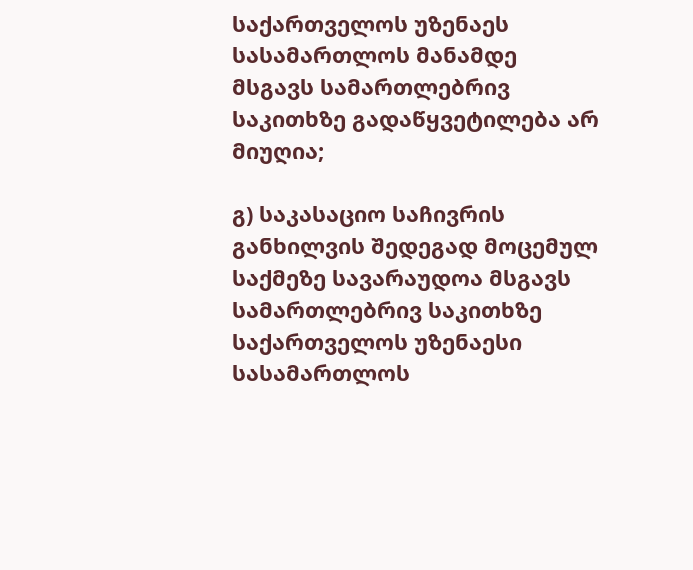საქართველოს უზენაეს სასამართლოს მანამდე მსგავს სამართლებრივ საკითხზე გადაწყვეტილება არ მიუღია;

გ) საკასაციო საჩივრის განხილვის შედეგად მოცემულ საქმეზე სავარაუდოა მსგავს სამართლებრივ საკითხზე საქართველოს უზენაესი სასამართლოს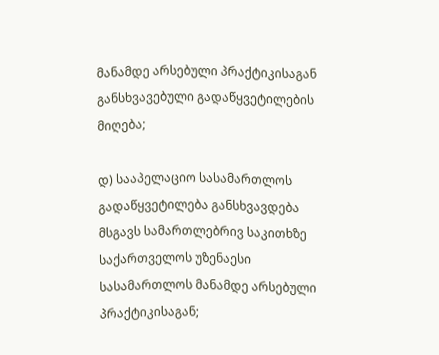მანამდე არსებული პრაქტიკისაგან განსხვავებული გადაწყვეტილების მიღება;

დ) სააპელაციო სასამართლოს გადაწყვეტილება განსხვავდება მსგავს სამართლებრივ საკითხზე საქართველოს უზენაესი სასამართლოს მანამდე არსებული პრაქტიკისაგან;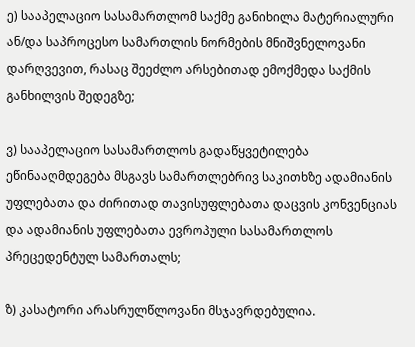ე) სააპელაციო სასამართლომ საქმე განიხილა მატერიალური ან/და საპროცესო სამართლის ნორმების მნიშვნელოვანი დარღვევით, რასაც შეეძლო არსებითად ემოქმედა საქმის განხილვის შედეგზე;

ვ) სააპელაციო სასამართლოს გადაწყვეტილება ეწინააღმდეგება მსგავს სამართლებრივ საკითხზე ადამიანის უფლებათა და ძირითად თავისუფლებათა დაცვის კონვენციას და ადამიანის უფლებათა ევროპული სასამართლოს პრეცედენტულ სამართალს;

ზ) კასატორი არასრულწლოვანი მსჯავრდებულია.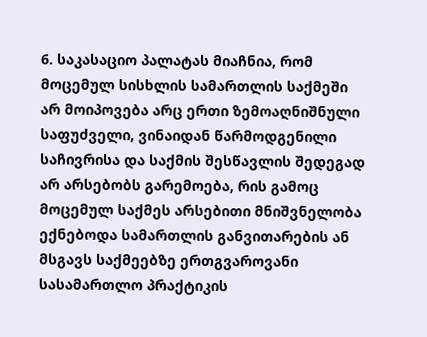6. საკასაციო პალატას მიაჩნია, რომ მოცემულ სისხლის სამართლის საქმეში არ მოიპოვება არც ერთი ზემოაღნიშნული საფუძველი, ვინაიდან წარმოდგენილი საჩივრისა და საქმის შესწავლის შედეგად არ არსებობს გარემოება, რის გამოც მოცემულ საქმეს არსებითი მნიშვნელობა ექნებოდა სამართლის განვითარების ან მსგავს საქმეებზე ერთგვაროვანი სასამართლო პრაქტიკის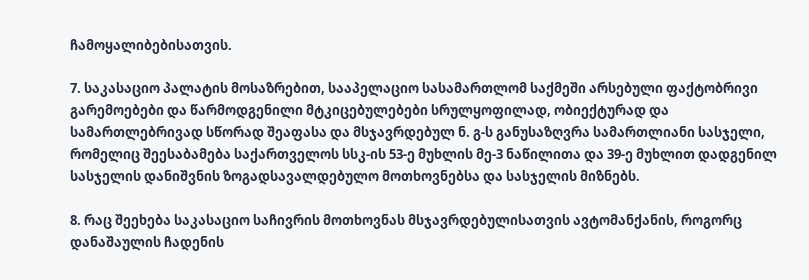ჩამოყალიბებისათვის.

7. საკასაციო პალატის მოსაზრებით, სააპელაციო სასამართლომ საქმეში არსებული ფაქტობრივი გარემოებები და წარმოდგენილი მტკიცებულებები სრულყოფილად, ობიექტურად და სამართლებრივად სწორად შეაფასა და მსჯავრდებულ ნ. გ-ს განუსაზღვრა სამართლიანი სასჯელი, რომელიც შეესაბამება საქართველოს სსკ-ის 53-ე მუხლის მე-3 ნაწილითა და 39-ე მუხლით დადგენილ სასჯელის დანიშვნის ზოგადსავალდებულო მოთხოვნებსა და სასჯელის მიზნებს.

8. რაც შეეხება საკასაციო საჩივრის მოთხოვნას მსჯავრდებულისათვის ავტომანქანის, როგორც დანაშაულის ჩადენის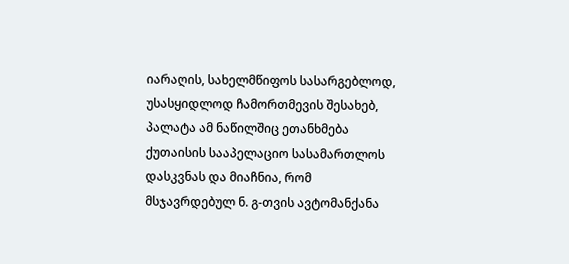იარაღის, სახელმწიფოს სასარგებლოდ, უსასყიდლოდ ჩამორთმევის შესახებ, პალატა ამ ნაწილშიც ეთანხმება ქუთაისის სააპელაციო სასამართლოს დასკვნას და მიაჩნია, რომ მსჯავრდებულ ნ. გ-თვის ავტომანქანა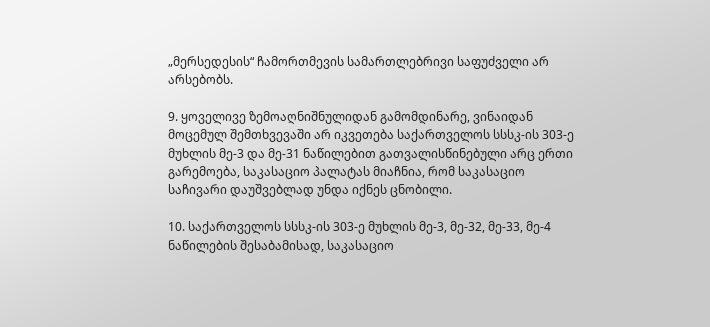„მერსედესის“ ჩამორთმევის სამართლებრივი საფუძველი არ არსებობს.

9. ყოველივე ზემოაღნიშნულიდან გამომდინარე, ვინაიდან მოცემულ შემთხვევაში არ იკვეთება საქართველოს სსსკ-ის 303-ე მუხლის მე-3 და მე-31 ნაწილებით გათვალისწინებული არც ერთი გარემოება, საკასაციო პალატას მიაჩნია, რომ საკასაციო საჩივარი დაუშვებლად უნდა იქნეს ცნობილი.

10. საქართველოს სსსკ-ის 303-ე მუხლის მე-3, მე-32, მე-33, მე-4 ნაწილების შესაბამისად, საკასაციო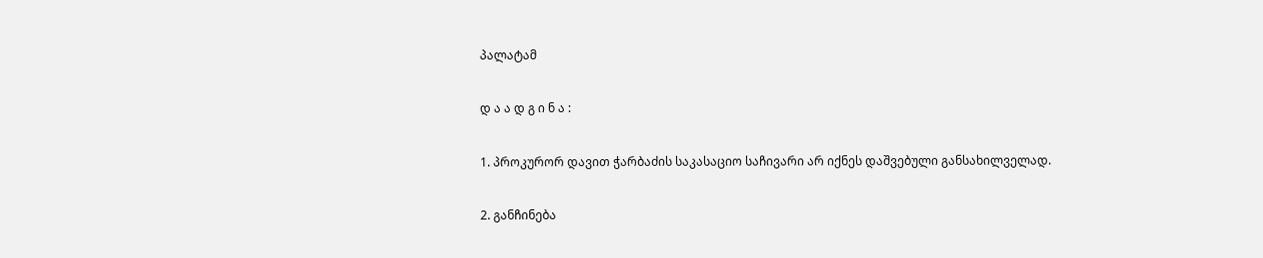პალატამ

დ ა ა დ გ ი ნ ა :

1. პროკურორ დავით ჭარბაძის საკასაციო საჩივარი არ იქნეს დაშვებული განსახილველად.

2. განჩინება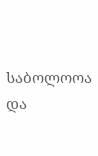საბოლოოა და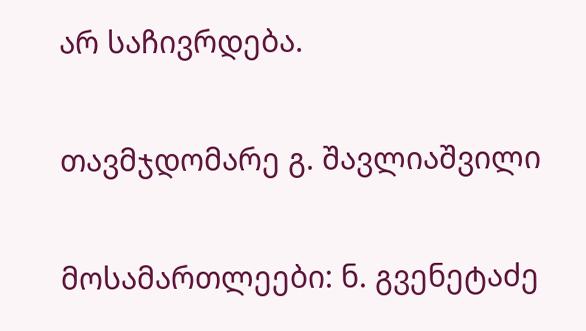არ საჩივრდება.

თავმჯდომარე გ. შავლიაშვილი

მოსამართლეები: ნ. გვენეტაძე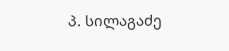პ. სილაგაძე